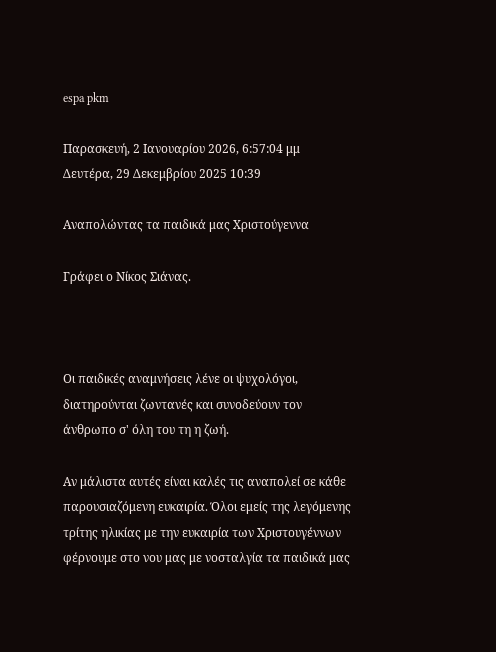espa pkm

Παρασκευή, 2 Ιανουαρίου 2026, 6:57:04 μμ
Δευτέρα, 29 Δεκεμβρίου 2025 10:39

Αναπολώντας τα παιδικά μας Χριστούγεννα

Γράφει ο Νίκος Σιάνας.



Οι παιδικές αναμνήσεις λένε οι ψυχολόγοι, διατηρούνται ζωντανές και συνοδεύουν τον άνθρωπο σ' όλη του τη η ζωή.

Αν μάλιστα αυτές είναι καλές τις αναπολεί σε κάθε παρουσιαζόμενη ευκαιρία. Όλοι εμείς της λεγόμενης τρίτης ηλικίας με την ευκαιρία των Χριστουγέννων φέρνουμε στο νου μας με νοσταλγία τα παιδικά μας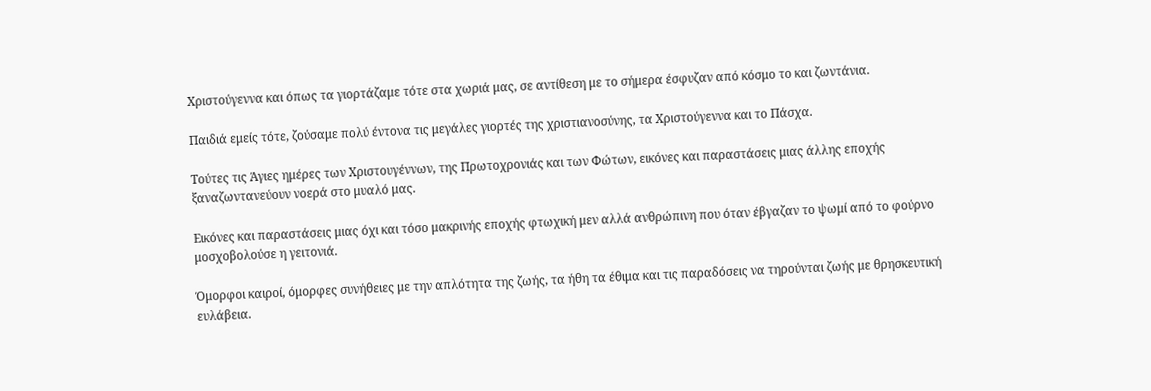Χριστούγεννα και όπως τα γιορτάζαμε τότε στα χωριά μας, σε αντίθεση με το σήμερα έσφυζαν από κόσμο το και ζωντάνια.

Παιδιά εμείς τότε, ζούσαμε πολύ έντονα τις μεγάλες γιορτές της χριστιανοσύνης, τα Χριστούγεννα και το Πάσχα.

Τούτες τις Άγιες ημέρες των Χριστουγέννων, της Πρωτοχρονιάς και των Φώτων, εικόνες και παραστάσεις μιας άλλης εποχής ξαναζωντανεύουν νοερά στο μυαλό μας.

Εικόνες και παραστάσεις μιας όχι και τόσο μακρινής εποχής φτωχική μεν αλλά ανθρώπινη που όταν έβγαζαν το ψωμί από το φούρνο μοσχοβολούσε η γειτονιά.

Όμορφοι καιροί, όμορφες συνήθειες με την απλότητα της ζωής, τα ήθη τα έθιμα και τις παραδόσεις να τηρούνται ζωής με θρησκευτική ευλάβεια.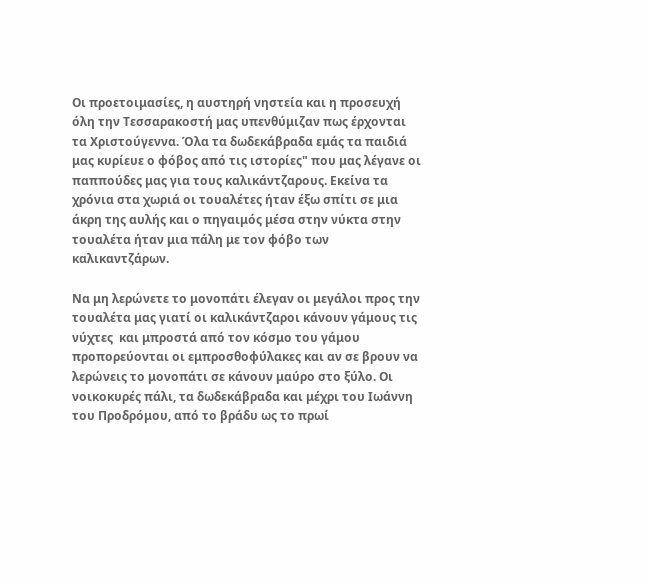Οι προετοιμασίες, η αυστηρή νηστεία και η προσευχή όλη την Τεσσαρακοστή μας υπενθύμιζαν πως έρχονται τα Χριστούγεννα. Όλα τα δωδεκάβραδα εμάς τα παιδιά μας κυρίευε ο φόβος από τις ιστορίες" που μας λέγανε οι παππούδες μας για τους καλικάντζαρους. Εκείνα τα χρόνια στα χωριά οι τουαλέτες ήταν έξω σπίτι σε μια άκρη της αυλής και ο πηγαιμός μέσα στην νύκτα στην τουαλέτα ήταν μια πάλη με τον φόβο των καλικαντζάρων.

Να μη λερώνετε το μονοπάτι έλεγαν οι μεγάλοι προς την τουαλέτα μας γιατί οι καλικάντζαροι κάνουν γάμους τις νύχτες  και μπροστά από τον κόσμο του γάμου προπορεύονται οι εμπροσθοφύλακες και αν σε βρουν να λερώνεις το μονοπάτι σε κάνουν μαύρο στο ξύλο. Οι νοικοκυρές πάλι, τα δωδεκάβραδα και μέχρι του Ιωάννη του Προδρόμου, από το βράδυ ως το πρωί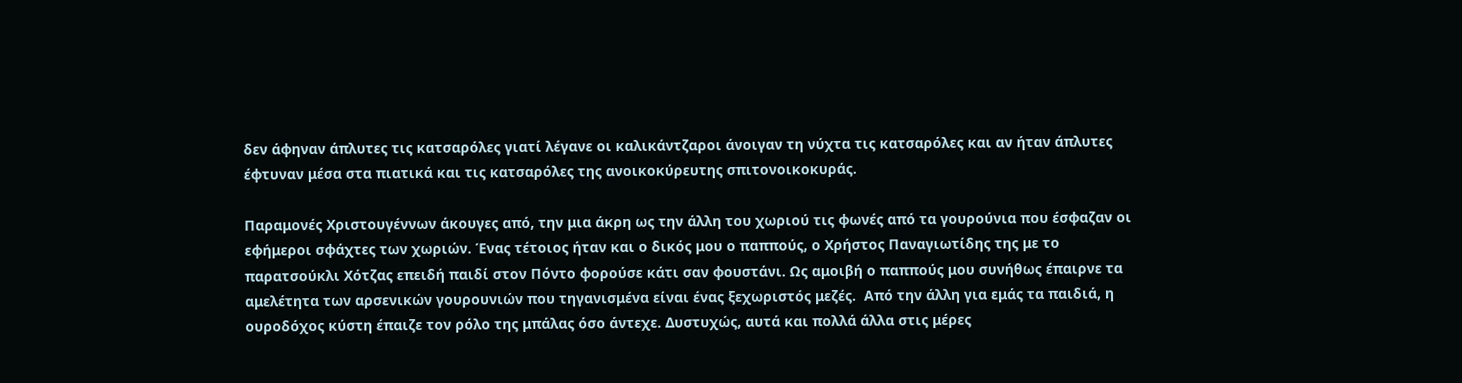δεν άφηναν άπλυτες τις κατσαρόλες γιατί λέγανε οι καλικάντζαροι άνοιγαν τη νύχτα τις κατσαρόλες και αν ήταν άπλυτες έφτυναν μέσα στα πιατικά και τις κατσαρόλες της ανοικοκύρευτης σπιτονοικοκυράς.

Παραμονές Χριστουγέννων άκουγες από, την μια άκρη ως την άλλη του χωριού τις φωνές από τα γουρούνια που έσφαζαν οι εφήμεροι σφάχτες των χωριών. Ένας τέτοιος ήταν και ο δικός μου ο παππούς, ο Χρήστος Παναγιωτίδης της με το παρατσούκλι Χότζας επειδή παιδί στον Πόντο φορούσε κάτι σαν φουστάνι. Ως αμοιβή ο παππούς μου συνήθως έπαιρνε τα αμελέτητα των αρσενικών γουρουνιών που τηγανισμένα είναι ένας ξεχωριστός μεζές.  Από την άλλη για εμάς τα παιδιά, η ουροδόχος κύστη έπαιζε τον ρόλο της μπάλας όσο άντεχε. Δυστυχώς, αυτά και πολλά άλλα στις μέρες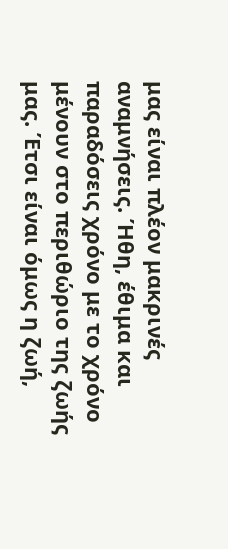μας είναι πλέον μακρινές αναμνήσεις. Ήθη, έθιμα και παραδόσεις χρόνο με το χρόνο μένουν στο περιθώριο της ζωής μας. Έτσι είναι όμως η ζωή,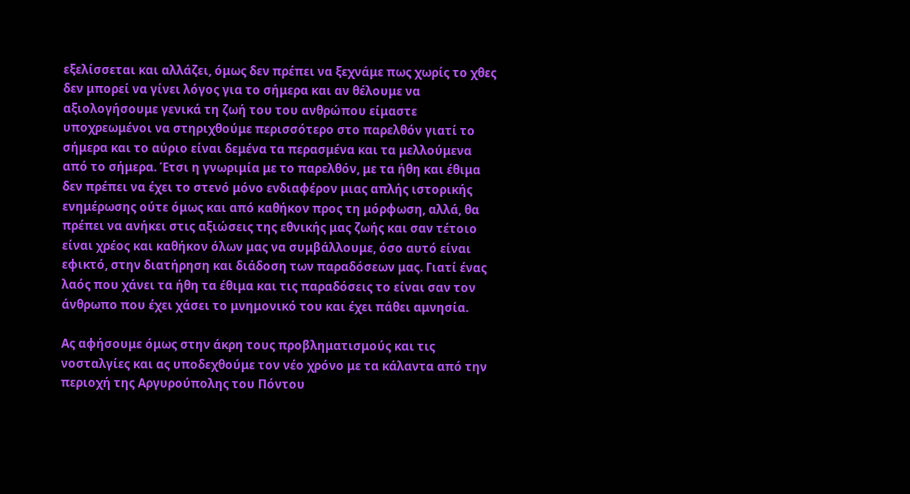εξελίσσεται και αλλάζει, όμως δεν πρέπει να ξεχνάμε πως χωρίς το χθες δεν μπορεί να γίνει λόγος για το σήμερα και αν θέλουμε να αξιολογήσουμε γενικά τη ζωή του του ανθρώπου είμαστε υποχρεωμένοι να στηριχθούμε περισσότερο στο παρελθόν γιατί το σήμερα και το αύριο είναι δεμένα τα περασμένα και τα μελλούμενα από το σήμερα. Έτσι η γνωριμία με το παρελθόν, με τα ήθη και έθιμα δεν πρέπει να έχει το στενό μόνο ενδιαφέρον μιας απλής ιστορικής ενημέρωσης ούτε όμως και από καθήκον προς τη μόρφωση, αλλά, θα πρέπει να ανήκει στις αξιώσεις της εθνικής μας ζωής και σαν τέτοιο είναι χρέος και καθήκον όλων μας να συμβάλλουμε, όσο αυτό είναι εφικτό, στην διατήρηση και διάδοση των παραδόσεων μας. Γιατί ένας λαός που χάνει τα ήθη τα έθιμα και τις παραδόσεις το είναι σαν τον άνθρωπο που έχει χάσει το μνημονικό του και έχει πάθει αμνησία.

Ας αφήσουμε όμως στην άκρη τους προβληματισμούς και τις νοσταλγίες και ας υποδεχθούμε τον νέο χρόνο με τα κάλαντα από την περιοχή της Αργυρούπολης του Πόντου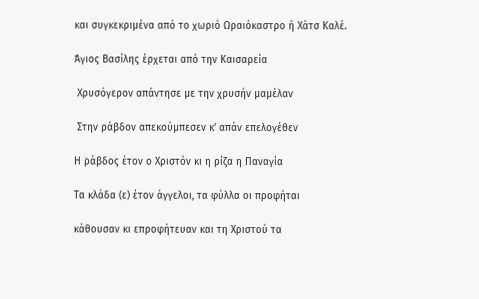και συγκεκριμένα από το χωριό Ωραιόκαστρο ή Χάτσ Καλέ.

Άγιος Βασίλης έρχεται από την Καισαρεία

 Χρυσόγερον απάντησε με την χρυσήν μαμέλαν

 Στην ράβδον απεκούμπεσεν κ' απάν επελογέθεν

Η ράβδος έτον ο Χριστόν κι η ρίζα η Παναγία

Τα κλάδα (ε) έτον άγγελοι, τα φύλλα οι προφήται

κάθουσαν κι επροφήτευαν και τη Χριστού τα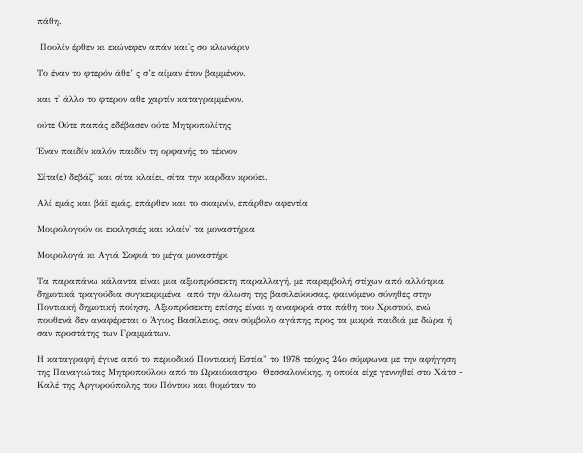πάθη.

 Πουλίν έρθεν κι εκώνεφεν απάν και'ς σο κλωνάριν

Το έναν το φτερόν άθε’ ς σ’ε αίμαν έτον βαμμένον.

και τ' άλλο το φτερον αθε χαρτίν καταγραμμένον.

ούτε Ούτε παπάς εδέβασεν ούτε Μητροπολίτης

Έναν παιδίν καλόν παιδίν τη ορφανής το τέκνον

Σίτα(ε) δεβάζ' και σίτα κλαίει, σίτα την καρδαν κρούει.

Αλί εμάς και βάϊ εμάς, επάρθεν και το σκαμνίν, επάρθεν αφεντία

Μοιρολογούν οι εκκλησιές και κλαίν' τα μοναστήρια

Μοιρολογά κι Αγιά Σοφιά το μέγα μοναστήρι

Τα παραπάνω κάλαντα είναι μια αξιοπρόσεκτη παραλλαγή, με παρεμβολή στίχων από αλλότρια δημοτικά τραγούδια συγκεκριμένα  από την άλωση της βασιλεύουσας, φαινόμενο σύνηθες στην Ποντιακή δημοτική ποίηση. Αξιοπρόσεκτη επίσης είναι η αναφορά στα πάθη του Χριστού, ενώ πουθενά δεν αναφέρεται ο Άγιος Βασίλειος, σαν σύμβολο αγάπης προς τα μικρά παιδιά με δώρα ή σαν προστάτης των Γραμμάτων.

Η καταγραφή έγινε από το περιοδικό Ποντιακή Εστία" το 1978 τεύχος 24ο σύμφωνα με την αφήγηση της Παναγιώτας Μητροπούλου από το Ωραιόκαστρο  Θεσσαλονίκης, η οποία είχε γεννηθεί στο Χάτσ - Καλέ της Αργυρούπολης του Πόντου και θυμόταν το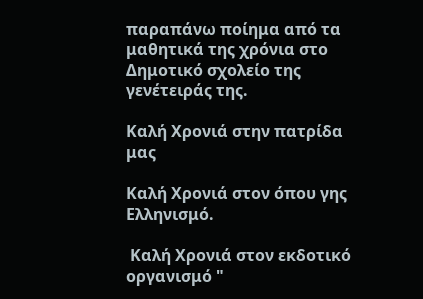παραπάνω ποίημα από τα μαθητικά της χρόνια στο Δημοτικό σχολείο της γενέτειράς της.

Καλή Χρονιά στην πατρίδα μας

Καλή Χρονιά στον όπου γης Ελληνισμό.

 Καλή Χρονιά στον εκδοτικό οργανισμό "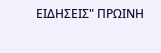ΕΙΔΗΣΕΙΣ" ΠΡΩΙΝΗ